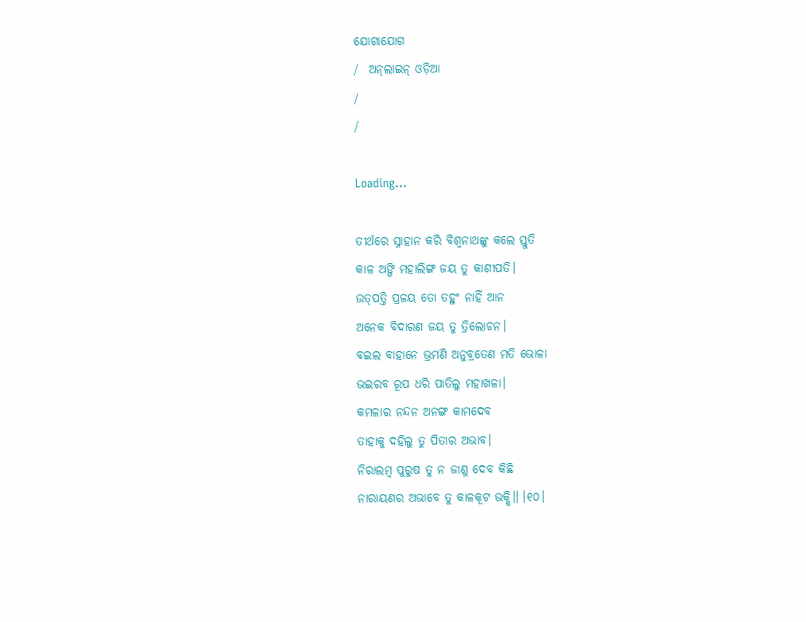ଯୋଗାଯୋଗ
/  ଅନ୍‌ଲାଇନ୍ ଓଡ଼ିଆ
/
/

Loading...

ତୀର୍ଥରେ ସ୍ନାହାନ କରି ବିଶ୍ୱନାଥଙ୍କୁ କଲେ ସ୍ତୁତି
କାଳ ଅଙ୍ଗି ମହାଲିଙ୍ଗ ଜୟ ତୁ କାଶୀପତି।
ଉତ୍‌ପତ୍ତି ପ୍ରଳୟ ତୋ ତହୁଂ ନାହିଁ ଆନ
ଅନେକ ବିଦାରଣ ଜୟ ତୁ ତ୍ରିଲୋଚନ।
ବଇଲ ବାହାନେ ଭ୍ରମଣି ଅନୁବ୍ରତେଣ ମତି ଭୋଳା
ଭଇରବ ରୂପ ଧରି ପାତିଲୁ ମହାଖଳା।
କମଳାର ନନ୍ଦନ ଅନଙ୍ଗ କାମଦେବ
ତାହାକୁ ଦହିଲୁ ତୁ ପିତାର ଅଭାବ।
ନିରାଲମ୍ବ ପୁରୁଷ ତୁ ନ ଜାଣୁ ଦେବ କିଛି
ନାରାୟଣର ଅଭାବେ ତୁ କାଳକୂଟ ଭକ୍ଷି॥ ।୧୦।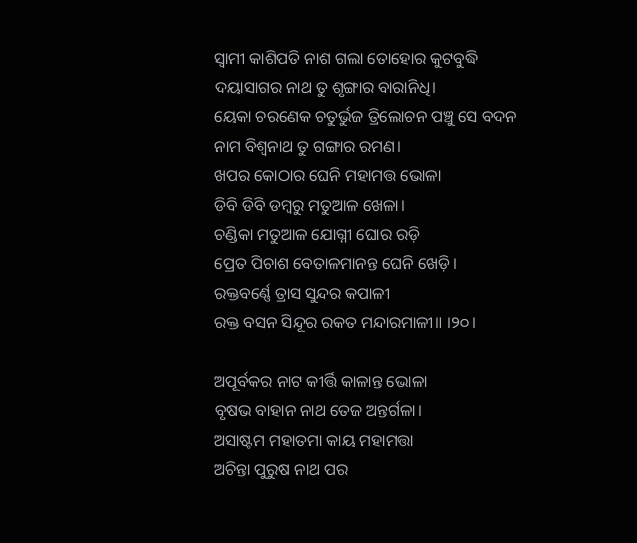ସ୍ୱାମୀ କାଶିପତି ନାଶ ଗଲା ତୋହୋର କୁଟବୁଦ୍ଧି
ଦୟାସାଗର ନାଥ ତୁ ଶୃଙ୍ଗାର ବାରାନିଧି।
ୟେକା ଚରଣେକ ଚତୁର୍ଭୁଜ ତ୍ରିଲୋଚନ ପଞ୍ଚୁ ସେ ବଦନ
ନାମ ବିଶ୍ୱନାଥ ତୁ ଗଙ୍ଗାର ରମଣ।
ଖପର କୋଠାର ଘେନି ମହାମତ୍ତ ଭୋଳା
ଡିବି ଡିବି ଡମ୍ବରୁ ମତୁଆଳ ଖେଳା।
ଚଣ୍ଡିକା ମତୁଆଳ ଯୋଗ୍ନୀ ଘୋର ରଡ଼ି
ପ୍ରେତ ପିଚାଶ ବେତାଳମାନନ୍ତ ଘେନି ଖେଡ଼ି।
ରକ୍ତବର୍ଣ୍ଣେ ତ୍ରାସ ସୁନ୍ଦର କପାଳୀ
ରକ୍ତ ବସନ ସିନ୍ଦୂର ରକତ ମନ୍ଦାରମାଳୀ॥ ।୨୦।

ଅପୂର୍ବକର ନାଟ କୀର୍ତ୍ତି କାଳାନ୍ତ ଭୋଳା
ବୃଷଭ ବାହାନ ନାଥ ତେଜ ଅନ୍ତର୍ଗଳା।
ଅସାଷ୍ଟମ ମହାତମା କାୟ ମହାମତ୍ତା
ଅଚିନ୍ତା ପୁରୁଷ ନାଥ ପର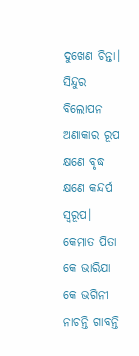ଦୁଖେଣ ଚିନ୍ତା।
ସିନ୍ଦୁର ବିଲୋପନ ଅଣାକାର ରୂପ
କ୍ଷଣେ ବୃଦ୍ଧ କ୍ଷଣେ କନ୍ଦର୍ପ ସ୍ୱରୂପ।
କେମାତ ପିତା କେ ଭାରିଯା କେ ଭଗିନୀ
ନାଚନ୍ତି ଗାବନ୍ତି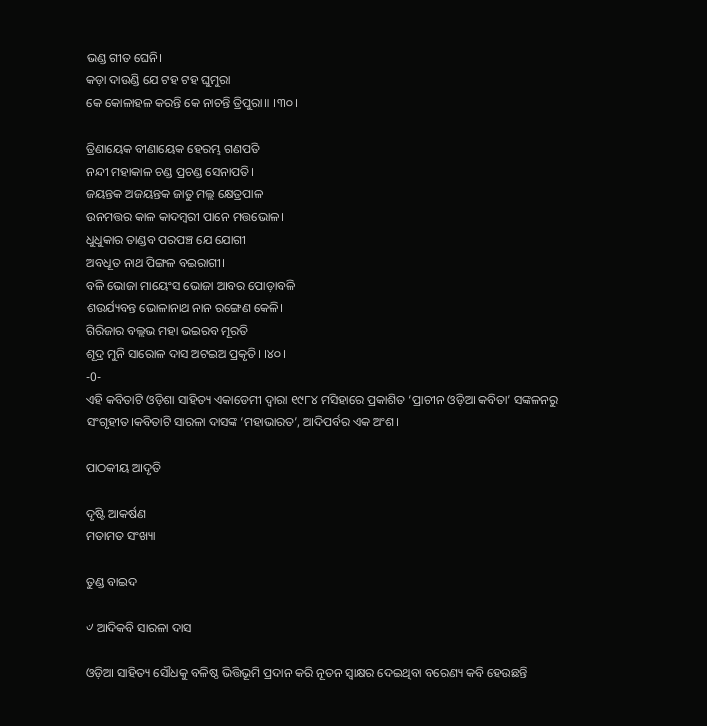ଭଣ୍ଡ ଗୀତ ଘେନି।
କଡ଼ା ଦାଉଣ୍ଡି ଯେ ଟହ ଟହ ଘୁମୁରା
କେ କୋଳାହଳ କରନ୍ତି କେ ନାଚନ୍ତି ତ୍ରିପୁରା॥ ।୩୦।

ତ୍ରିଣାୟେକ ବୀଣାୟେକ ହେରମ୍ଭ ଗଣପତି
ନନ୍ଦୀ ମହାକାଳ ଚଣ୍ଡ ପ୍ରଚଣ୍ଡ ସେନାପତି।
ଜୟନ୍ତକ ଅଜୟନ୍ତକ ଜାତୁ ମଲ୍ଲ କ୍ଷେତ୍ରପାଳ
ଉନମତ୍ତର କାଳ କାଦମ୍ବରୀ ପାନେ ମତ୍ତଭୋଳ।
ଧୁଧୁକାର ତାଣ୍ଡବ ପରପଞ୍ଚ ଯେ ଯୋଗୀ
ଅବଧୂତ ନାଥ ପିଙ୍ଗଳ ବଇରାଗୀ।
ବଳି ଭୋଜା ମାୟେଂସ ଭୋଜା ଆବର ପୋଡ଼ାବଳି
ଶଉର୍ଯ୍ୟବନ୍ତ ଭୋଳାନାଥ ନାନ ରଙ୍ଗେଣ କେଳି।
ଗିରିଜାର ବଲ୍ଲଭ ମହା ଭଇରବ ମୂରତି
ଶୂଦ୍ର ମୁନି ସାରୋଳ ଦାସ ଅଟଇଅ ପ୍ରକୃତି। ।୪୦।
-0-
ଏହି କବିତାଟି ଓଡ଼ିଶା ସାହିତ୍ୟ ଏକାଡେମୀ ଦ୍ୱାରା ୧୯୮୪ ମସିହାରେ ପ୍ରକାଶିତ ‘ପ୍ରାଚୀନ ଓଡ଼ିଆ କବିତା’ ସଙ୍କଳନରୁ ସଂଗୃହୀତ।କବିତାଟି ସାରଳା ଦାସଙ୍କ ‘ମହାଭାରତ’, ଆଦିପର୍ବର ଏକ ଅଂଶ।

ପାଠକୀୟ ଆଦୃତି

ଦୃଷ୍ଟି ଆକର୍ଷଣ
ମତାମତ ସଂଖ୍ୟା

ତୁଣ୍ଡ ବାଇଦ

୰ ଆଦିକବି ସାରଳା ଦାସ

ଓଡ଼ିଆ ସାହିତ୍ୟ ସୌଧକୁ ବଳିଷ୍ଠ ଭିତ୍ତିଭୂମି ପ୍ରଦାନ କରି ନୂତନ ସ୍ବାକ୍ଷର ଦେଇଥିବା ବରେଣ୍ୟ କବି ହେଉଛନ୍ତି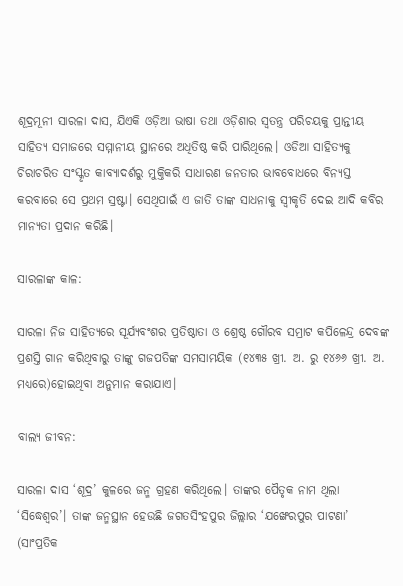ଶୂଦ୍ରମୂନୀ ସାରଳା ଦାସ, ଯିଏକି ଓଡ଼ିଆ ଭାଷା ତଥା ଓଡ଼ିଶାର ସ୍ବତନ୍ତ୍ର ପରିଚୟକୁ ପ୍ରାନ୍ତୀୟ ସାହିତ୍ୟ ସମାଜରେ ସମ୍ମାନୀୟ ସ୍ଥାନରେ ଅଧିତିଷ୍ଠ କରି ପାରିଥିଲେ। ଓଡିଆ ସାହିତ୍ୟକୁ ଚିରାଚରିତ ସଂସ୍କୃତ କାବ୍ୟାଦର୍ଶରୁ ମୁକ୍ତିକରି ସାଧାରଣ ଜନତାର ଭାବବୋଧରେ ବିନ୍ୟସ୍ତ କରବାରେ ସେ ପ୍ରଥମ ସ୍ରଷ୍ଟା। ସେଥିପାଇଁ ଏ ଜାତି ତାଙ୍କ ସାଧନାକୁ ସ୍ବୀକୃତି ଦେଇ ଆଦି କବିର ମାନ୍ୟତା ପ୍ରଦାନ କରିଛି।

ସାରଳାଙ୍କ କାଳ:

ସାରଳା ନିଜ ସାହିତ୍ୟରେ ସୂର୍ଯ୍ୟବଂଶର ପ୍ରତିଷ୍ଠାତା ଓ ଶ୍ରେଷ୍ଠ ଗୌରବ ସମ୍ରାଟ କପିଳେନ୍ଦ୍ର ଦେବଙ୍କ ପ୍ରଶସ୍ତି ଗାନ କରିଥିବାରୁ ତାଙ୍କୁ ଗଜପତିଙ୍କ ସମସାମୟିକ (୧୪୩୫ ଖ୍ରୀ. ଅ. ରୁ ୧୪୬୬ ଖ୍ରୀ. ଅ. ମଧ୍ୟରେ)ହୋଇଥିବା ଅନୁମାନ କରାଯାଏ।

ବାଲ୍ୟ ଜୀବନ:

ସାରଳା ଦାସ ‘ଶୂଦ୍ର’ କୁଳରେ ଜନ୍ମ ଗ୍ରହଣ କରିଥିଲେ। ତାଙ୍କର ପୈତୃକ ନାମ ଥିଲା ‘ସିଦ୍ଧେଶ୍ବର’। ତାଙ୍କ ଜନ୍ମସ୍ଥାନ ହେଉଛି ଜଗତସିଂହପୁର ଜିଲ୍ଲାର ‘ଯଙ୍ଖେରପୁର ପାଟଣା’ (ସାଂପ୍ରତିକ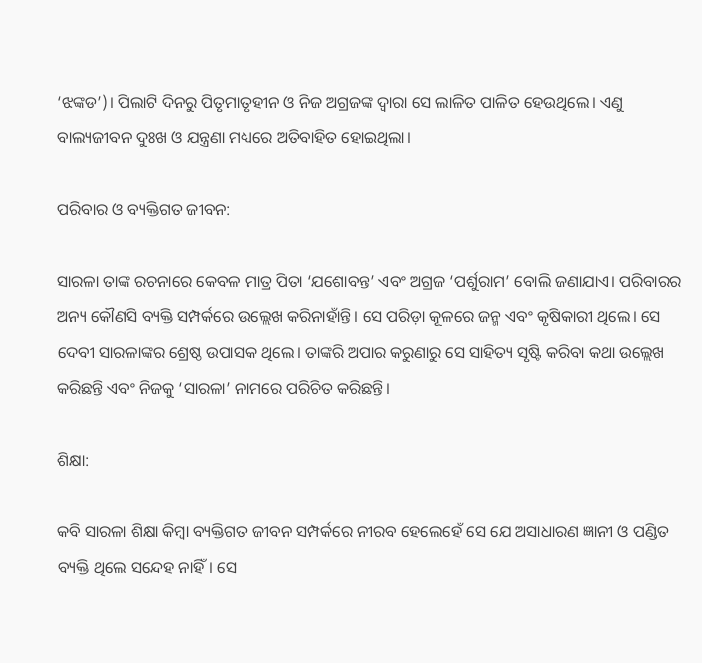‘ଝଙ୍କଡ’)। ପିଲାଟି ଦିନରୁ ପିତୃମାତୃହୀନ ଓ ନିଜ ଅଗ୍ରଜଙ୍କ ଦ୍ବାରା ସେ ଲାଳିତ ପାଳିତ ହେଉଥିଲେ। ଏଣୁ ବାଲ୍ୟଜୀବନ ଦୁଃଖ ଓ ଯନ୍ତ୍ରଣା ମଧ୍ୟରେ ଅତିବାହିତ ହୋଇଥିଲା।

ପରିବାର ଓ ବ୍ୟକ୍ତିଗତ ଜୀବନ:

ସାରଳା ତାଙ୍କ ରଚନାରେ କେବଳ ମାତ୍ର ପିତା ‘ଯଶୋବନ୍ତ’ ଏବଂ ଅଗ୍ରଜ ‘ପର୍ଶୁରାମ’ ବୋଲି ଜଣାଯାଏ। ପରିବାରର ଅନ୍ୟ କୌଣସି ବ୍ୟକ୍ତି ସମ୍ପର୍କରେ ଉଲ୍ଲେଖ କରିନାହାଁନ୍ତି। ସେ ପରିଡ଼ା କୂଳରେ ଜନ୍ମ ଏବଂ କୃଷିକାରୀ ଥିଲେ। ସେ ଦେବୀ ସାରଳାଙ୍କର ଶ୍ରେଷ୍ଠ ଉପାସକ ଥିଲେ। ତାଙ୍କରି ଅପାର କରୁଣାରୁ ସେ ସାହିତ୍ୟ ସୃଷ୍ଟି କରିବା କଥା ଉଲ୍ଲେଖ କରିଛନ୍ତି ଏବଂ ନିଜକୁ ‘ସାରଳା’ ନାମରେ ପରିଚିତ କରିଛନ୍ତି।

ଶିକ୍ଷା:

କବି ସାରଳା ଶିକ୍ଷା କିମ୍ବା ବ୍ୟକ୍ତିଗତ ଜୀବନ ସମ୍ପର୍କରେ ନୀରବ ହେଲେହେଁ ସେ ଯେ ଅସାଧାରଣ ଜ୍ଞାନୀ ଓ ପଣ୍ଡିତ ବ୍ୟକ୍ତି ଥିଲେ ସନ୍ଦେହ ନାହିଁ। ସେ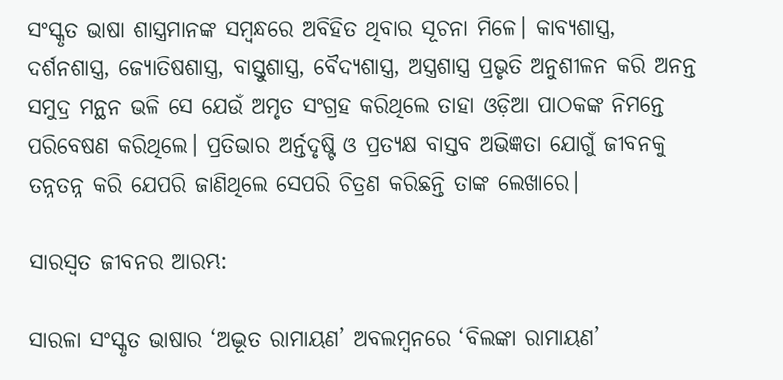ସଂସ୍କୃତ ଭାଷା ଶାସ୍ତ୍ରମାନଙ୍କ ସମ୍ବନ୍ଧରେ ଅବିହିତ ଥିବାର ସୂଚନା ମିଳେ। କାବ୍ୟଶାସ୍ତ୍ର, ଦର୍ଶନଶାସ୍ତ୍ର, ଜ୍ୟୋତିଷଶାସ୍ତ୍ର, ବାସ୍ତୁଶାସ୍ତ୍ର, ବୈଦ୍ୟଶାସ୍ତ୍ର, ଅସ୍ତ୍ରଶାସ୍ତ୍ର ପ୍ରଭୃତି ଅନୁଶୀଳନ କରି ଅନନ୍ତ ସମୁଦ୍ର ମନ୍ଥନ ଭଳି ସେ ଯେଉଁ ଅମୃତ ସଂଗ୍ରହ କରିଥିଲେ ତାହା ଓଡ଼ିଆ ପାଠକଙ୍କ ନିମନ୍ତେ ପରିବେଷଣ କରିଥିଲେ। ପ୍ରତିଭାର ଅର୍ନ୍ତଦୃଷ୍ଟି ଓ ପ୍ରତ୍ୟକ୍ଷ ବାସ୍ତବ ଅଭିଜ୍ଞତା ଯୋଗୁଁ ଜୀବନକୁ ତନ୍ନତନ୍ନ କରି ଯେପରି ଜାଣିଥିଲେ ସେପରି ଚିତ୍ରଣ କରିଛନ୍ତି ତାଙ୍କ ଲେଖାରେ।

ସାରସ୍ବତ ଜୀବନର ଆରମ୍ଭ:

ସାରଳା ସଂସ୍କୃତ ଭାଷାର ‘ଅଦ୍ଭୂତ ରାମାୟଣ’ ଅବଲମ୍ବନରେ ‘ବିଲଙ୍କା ରାମାୟଣ’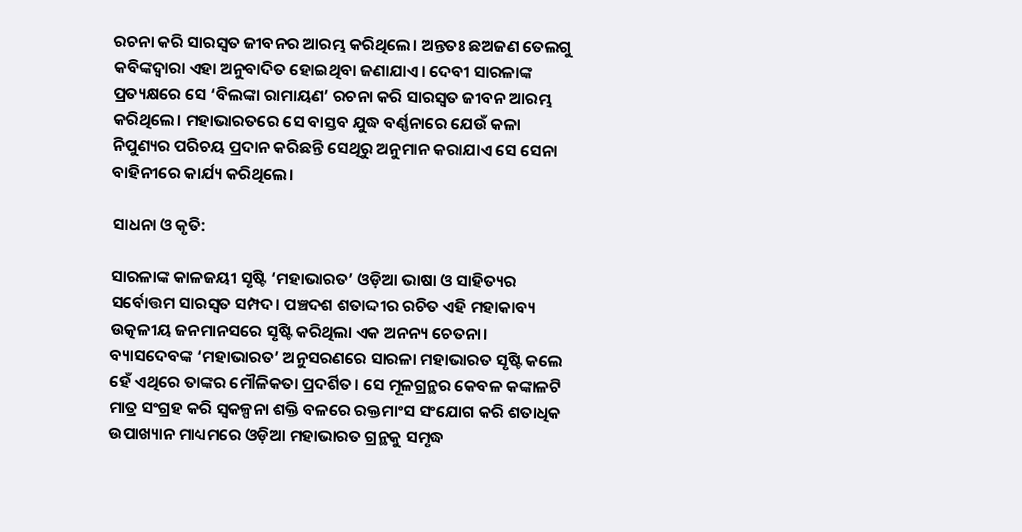ରଚନା କରି ସାରସ୍ବତ ଜୀବନର ଆରମ୍ଭ କରିଥିଲେ। ଅନ୍ତତଃ ଛଅଜଣ ତେଲଗୁ କବିଙ୍କଦ୍ବାରା ଏହା ଅନୁବାଦିତ ହୋଇଥିବା ଜଣାଯାଏ। ଦେବୀ ସାରଳାଙ୍କ ପ୍ରତ୍ୟକ୍ଷରେ ସେ ‘ବିଲଙ୍କା ରାମାୟଣ’ ରଚନା କରି ସାରସ୍ବତ ଜୀବନ ଆରମ୍ଭ କରିଥିଲେ। ମହାଭାରତରେ ସେ ବାସ୍ତବ ଯୁଦ୍ଧ ବର୍ଣ୍ଣନାରେ ଯେଉଁ କଳା ନିପୁଣ୍ୟର ପରିଚୟ ପ୍ରଦାନ କରିଛନ୍ତି ସେଥିରୁ ଅନୁମାନ କରାଯାଏ ସେ ସେନା ବାହିନୀରେ କାର୍ଯ୍ୟ କରିଥିଲେ।

ସାଧନା ଓ କୃତି:

ସାରଳାଙ୍କ କାଳଜୟୀ ସୃଷ୍ଟି ‘ମହାଭାରତ’ ଓଡ଼ିଆ ଭାଷା ଓ ସାହିତ୍ୟର ସର୍ବୋତ୍ତମ ସାରସ୍ବତ ସମ୍ପଦ। ପଞ୍ଚଦଶ ଶତାଦ୍ଦୀର ରଚିତ ଏହି ମହାକାବ୍ୟ ଉତ୍କଳୀୟ ଜନମାନସରେ ସୃଷ୍ଟି କରିଥିଲା ଏକ ଅନନ୍ୟ ଚେତନା। ବ୍ୟାସଦେବଙ୍କ ‘ମହାଭାରତ’ ଅନୁସରଣରେ ସାରଳା ମହାଭାରତ ସୃଷ୍ଟି କଲେ ହେଁ ଏଥିରେ ତାଙ୍କର ମୌଳିକତା ପ୍ରଦର୍ଶିତ। ସେ ମୂଳଗ୍ରନ୍ଥର କେବଳ କଙ୍କାଳଟି ମାତ୍ର ସଂଗ୍ରହ କରି ସ୍ବକଳ୍ପନା ଶକ୍ତି ବଳରେ ରକ୍ତମାଂସ ସଂଯୋଗ କରି ଶତାଧିକ ଉପାଖ୍ୟାନ ମାଧ୍ୟମରେ ଓଡ଼ିଆ ମହାଭାରତ ଗ୍ରନ୍ଥକୁ ସମୃଦ୍ଧ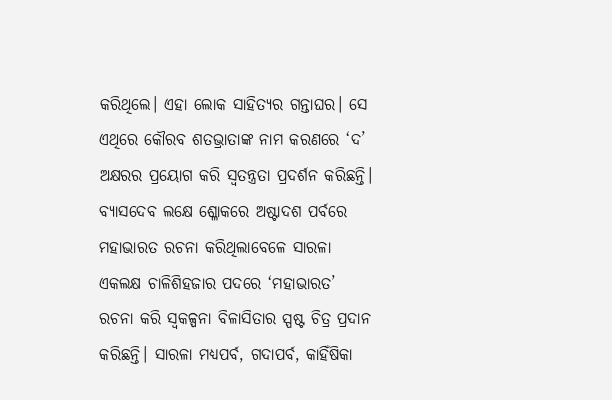କରିଥିଲେ। ଏହା ଲୋକ ସାହିତ୍ୟର ଗନ୍ତାଘର। ସେ ଏଥିରେ କୌରବ ଶତଭ୍ରାତାଙ୍କ ନାମ କରଣରେ ‘ଦ’ ଅକ୍ଷରର ପ୍ରୟୋଗ କରି ସ୍ବତନ୍ତ୍ରତା ପ୍ରଦର୍ଶନ କରିଛନ୍ତି। ବ୍ୟାସଦେବ ଲକ୍ଷେ ଶ୍ଳୋକରେ ଅଷ୍ଟାଦଶ ପର୍ବରେ ମହାଭାରତ ରଚନା କରିଥିଲାବେଳେ ସାରଳା ଏକଲକ୍ଷ ଚାଳିଶିହଜାର ପଦରେ ‘ମହାଭାରତ’ ରଚନା କରି ସ୍ବକଳ୍ପନା ବିଳାସିତାର ସ୍ପଷ୍ଟ ଚିତ୍ର ପ୍ରଦାନ କରିଛନ୍ତି। ସାରଳା ମଧ୍ୟପର୍ବ, ଗଦାପର୍ବ, କାହିଁଷିକା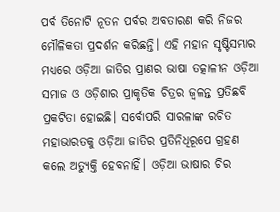ପର୍ବ ତିନୋଟି ନୂତନ ପର୍ବର ଅବତାରଣ କରି ନିଜର ମୌଳିକତା ପ୍ରଦର୍ଶନ କରିଛନ୍ତି। ଏହି ମହାନ ସୃଷ୍ଟିସମ୍ଭାର ମଧ୍ୟରେ ଓଡ଼ିଆ ଜାତିର ପ୍ରାଣର ଭାଷା ତତ୍କାଳୀନ ଓଡ଼ିଆ ସମାଜ ଓ ଓଡ଼ିଶାର ପ୍ରାକୃତିକ ଚିତ୍ରର ଜ୍ବଳନ୍ତ ପ୍ରତିଛବି ପ୍ରକଟିତା ହୋଇଛି। ସର୍ବୋପରି ସାରଳାଙ୍କ ରଚିତ ମହାଭାରତକୁ ଓଡ଼ିଆ ଜାତିର ପ୍ରତିନିଧିରୂପେ ଗ୍ରହଣ କଲେ ଅତ୍ୟୁକ୍ତି ହେବନାହିଁ। ଓଡ଼ିଆ ଭାଷାର ଚିର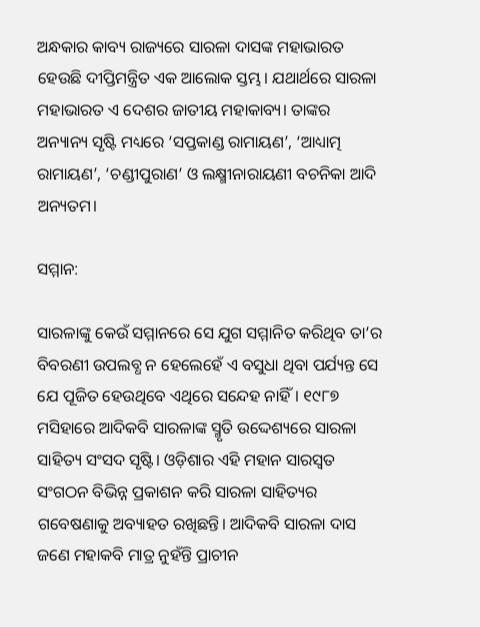ଅନ୍ଧକାର କାବ୍ୟ ରାଜ୍ୟରେ ସାରଳା ଦାସଙ୍କ ମହାଭାରତ ହେଉଛି ଦୀପ୍ତିମନ୍ତ୍ରିତ ଏକ ଆଲୋକ ସ୍ତମ୍ଭ। ଯଥାର୍ଥରେ ସାରଳା ମହାଭାରତ ଏ ଦେଶର ଜାତୀୟ ମହାକାବ୍ୟ। ତାଙ୍କର ଅନ୍ୟାନ୍ୟ ସୃଷ୍ଟି ମଧ୍ୟରେ ‘ସପ୍ତକାଣ୍ଡ ରାମାୟଣ’, ‘ଆଧ୍ୟାତ୍ମ ରାମାୟଣ’, ‘ଚଣ୍ଡୀପୁରାଣ’ ଓ ଲକ୍ଷ୍ମୀନାରାୟଣୀ ବଚନିକା ଆଦି ଅନ୍ୟତମ।

ସମ୍ମାନ:

ସାରଳାଙ୍କୁ କେଉଁ ସମ୍ମାନରେ ସେ ଯୁଗ ସମ୍ମାନିତ କରିଥିବ ତା’ର ବିବରଣୀ ଉପଲବ୍ଧ ନ ହେଲେହେଁ ଏ ବସୁଧା ଥିବା ପର୍ଯ୍ୟନ୍ତ ସେ ଯେ ପୂଜିତ ହେଉଥିବେ ଏଥିରେ ସନ୍ଦେହ ନାହିଁ। ୧୯୮୭ ମସିହାରେ ଆଦିକବି ସାରଳାଙ୍କ ସ୍ମୃତି ଉଦ୍ଦେଶ୍ୟରେ ସାରଳା ସାହିତ୍ୟ ସଂସଦ ସୃଷ୍ଟି। ଓଡ଼ିଶାର ଏହି ମହାନ ସାରସ୍ବତ ସଂଗଠନ ବିଭିନ୍ନ ପ୍ରକାଶନ କରି ସାରଳା ସାହିତ୍ୟର ଗବେଷଣାକୁ ଅବ୍ୟାହତ ରଖିଛନ୍ତି। ଆଦିକବି ସାରଳା ଦାସ ଜଣେ ମହାକବି ମାତ୍ର ନୁହଁନ୍ତି ପ୍ରାଚୀନ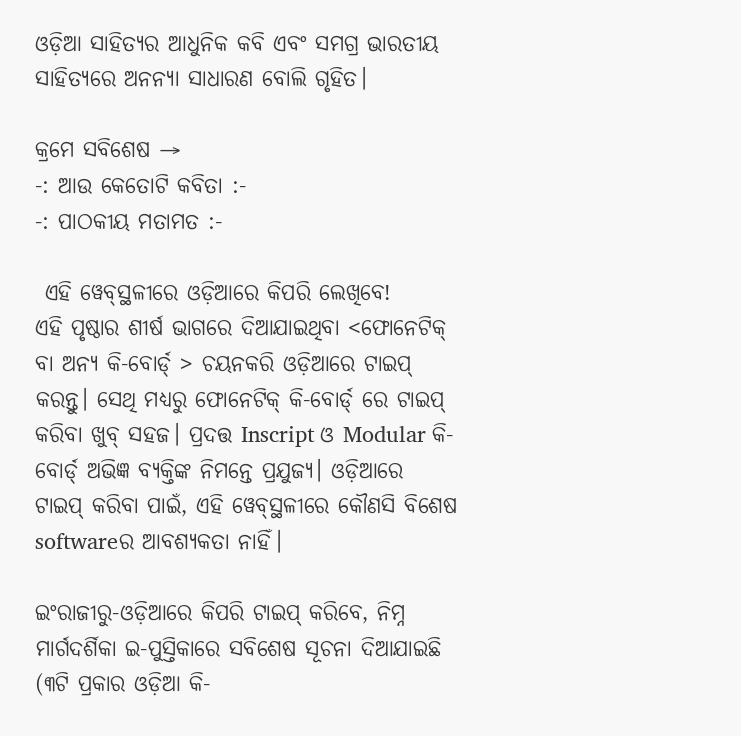ଓଡ଼ିଆ ସାହିତ୍ୟର ଆଧୁନିକ କବି ଏବଂ ସମଗ୍ର ଭାରତୀୟ ସାହିତ୍ୟରେ ଅନନ୍ୟା ସାଧାରଣ ବୋଲି ଗୃହିତ।

କ୍ରମେ ସବିଶେଷ →
-: ଆଉ କେତୋଟି କବିତା :-
-: ପାଠକୀୟ ମତାମତ :-

 ଏହି ୱେବ୍‌ସ୍ଥଳୀରେ ଓଡ଼ିଆରେ କିପରି ଲେଖିବେ!
ଏହି ପୃଷ୍ଠାର ଶୀର୍ଷ ଭାଗରେ ଦିଆଯାଇଥିବା <ଫୋନେଟିକ୍ ବା ଅନ୍ୟ କି-ବୋର୍ଡ୍ > ଚୟନକରି ଓଡ଼ିଆରେ ଟାଇପ୍ କରନ୍ତୁ। ସେଥି ମଧ୍ୟରୁ ଫୋନେଟିକ୍ କି-ବୋର୍ଡ୍ ରେ ଟାଇପ୍ କରିବା ଖୁବ୍ ସହଜ। ପ୍ରଦତ୍ତ Inscript ଓ Modular କି-ବୋର୍ଡ୍ ଅଭିଜ୍ଞ ବ୍ୟକ୍ତିଙ୍କ ନିମନ୍ତେ ପ୍ରଯୁଜ୍ୟ। ଓଡ଼ିଆରେ ଟାଇପ୍ କରିବା ପାଇଁ, ଏହି ୱେବ୍‌ସ୍ଥଳୀରେ କୌଣସି ବିଶେଷ softwareର ଆବଶ୍ୟକତା ନାହିଁ।

ଇଂରାଜୀରୁ-ଓଡ଼ିଆରେ କିପରି ଟାଇପ୍ କରିବେ, ନିମ୍ନ ମାର୍ଗଦର୍ଶିକା ଇ-ପୁସ୍ତିକାରେ ସବିଶେଷ ସୂଚନା ଦିଆଯାଇଛି (୩ଟି ପ୍ରକାର ଓଡ଼ିଆ କି-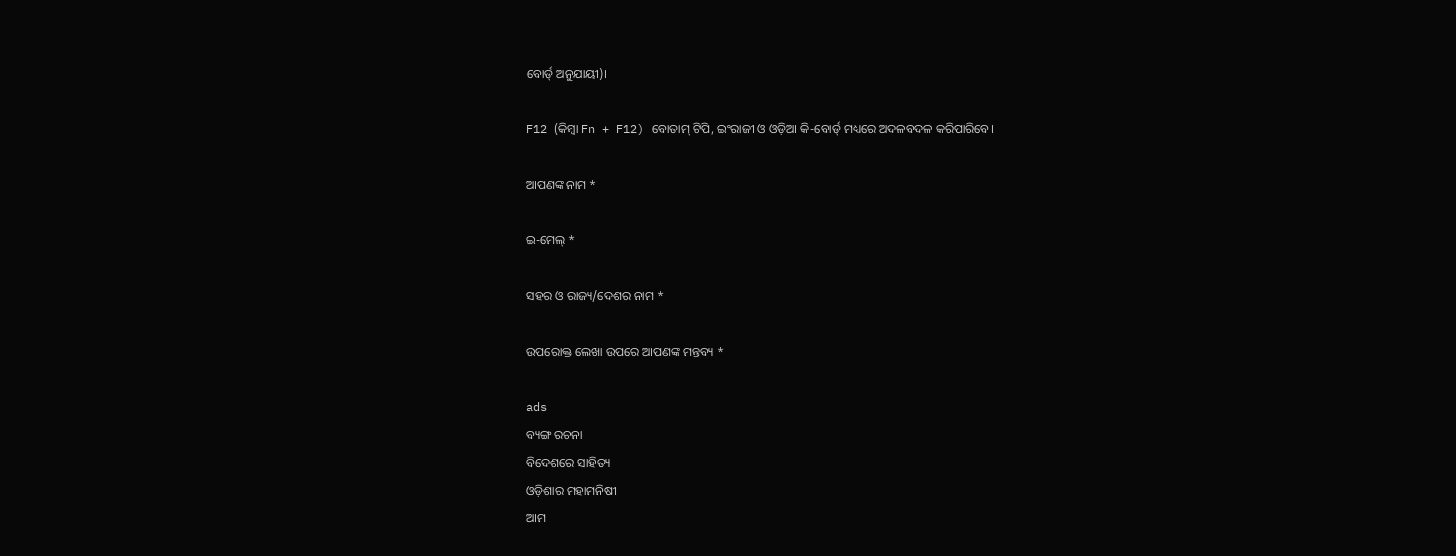ବୋର୍ଡ୍ ଅନୁଯାୟୀ)।

F12 (କିମ୍ବା Fn + F12) ବୋତାମ୍‌ ଟିପି, ଇଂରାଜୀ ଓ ଓଡ଼ିଆ କି-ବୋର୍ଡ୍ ମଧ୍ୟରେ ଅଦଳବଦଳ କରିପାରିବେ।

ଆପଣଙ୍କ ନାମ *

ଇ-ମେଲ୍ *

ସହର ଓ ରାଜ୍ୟ/ଦେଶର ନାମ *

ଉପରୋକ୍ତ ଲେଖା ଉପରେ ଆପଣଙ୍କ ମନ୍ତବ୍ୟ *

ads
ବ୍ୟଙ୍ଗ ରଚନା
ବିଦେଶରେ ସାହିତ୍ୟ
ଓଡ଼ିଶାର ମହାମନିଷୀ
ଆମ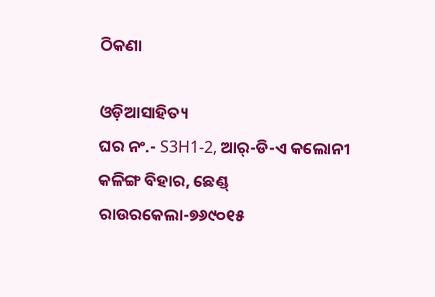ଠିକଣା

ଓଡ଼ିଆସାହିତ୍ୟ
ଘର ନଂ.- S3H1-2, ଆର୍-ଡି-ଏ କଲୋନୀ
କଳିଙ୍ଗ ବିହାର, ଛେଣ୍ଡ୍
ରାଉରକେଲା-୭୬୯୦୧୫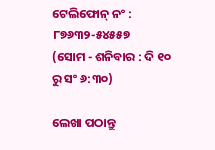ଟେଲିଫୋନ୍ ନଂ : ୮୭୬୩୨-୫୪୫୫୭
(ସୋମ - ଶନିବାର : ଦି ୧୦ ରୁ ସଂ ୬:୩୦)

ଲେଖା ପଠାନ୍ତୁ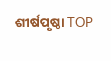ଶୀର୍ଷପୃଷ୍ଠା TOP